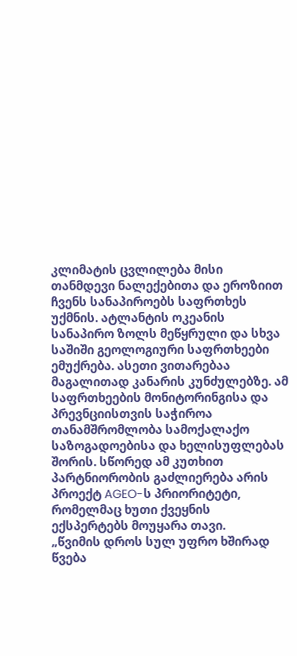კლიმატის ცვლილება მისი თანმდევი ნალექებითა და ეროზიით ჩვენს სანაპიროებს საფრთხეს უქმნის. ატლანტის ოკეანის სანაპირო ზოლს მეწყრული და სხვა საშიში გეოლოგიური საფრთხეები ემუქრება. ასეთი ვითარებაა მაგალითად კანარის კუნძულებზე. ამ საფრთხეების მონიტორინგისა და პრევნციისთვის საჭიროა თანამშრომლობა სამოქალაქო საზოგადოებისა და ხელისუფლებას შორის. სწორედ ამ კუთხით პარტნიორობის გაძლიერება არის პროექტ AGEO-ს პრიორიტეტი, რომელმაც ხუთი ქვეყნის ექსპერტებს მოუყარა თავი.
„წვიმის დროს სულ უფრო ხშირად წვება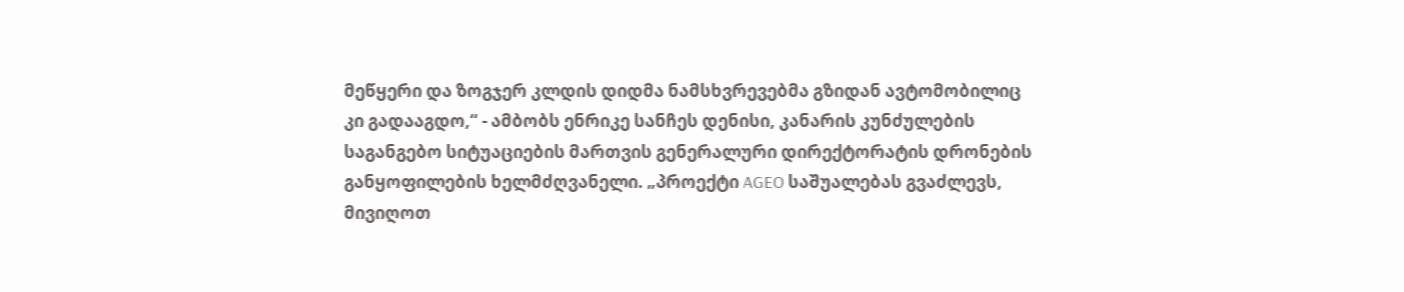მეწყერი და ზოგჯერ კლდის დიდმა ნამსხვრევებმა გზიდან ავტომობილიც კი გადააგდო,“ - ამბობს ენრიკე სანჩეს დენისი, კანარის კუნძულების საგანგებო სიტუაციების მართვის გენერალური დირექტორატის დრონების განყოფილების ხელმძღვანელი. „პროექტი AGEO საშუალებას გვაძლევს, მივიღოთ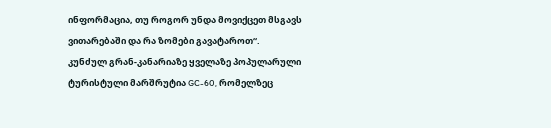ინფორმაცია, თუ როგორ უნდა მოვიქცეთ მსგავს ვითარებაში და რა ზომები გავატაროთ“.
კუნძულ გრან-კანარიაზე ყველაზე პოპულარული ტურისტული მარშრუტია GC-60, რომელზეც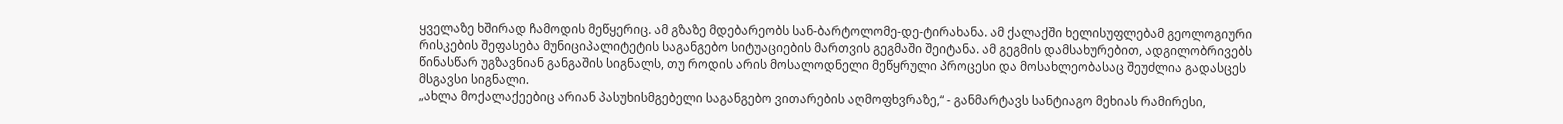ყველაზე ხშირად ჩამოდის მეწყერიც. ამ გზაზე მდებარეობს სან-ბარტოლომე-დე-ტირახანა. ამ ქალაქში ხელისუფლებამ გეოლოგიური რისკების შეფასება მუნიციპალიტეტის საგანგებო სიტუაციების მართვის გეგმაში შეიტანა. ამ გეგმის დამსახურებით, ადგილობრივებს წინასწარ უგზავნიან განგაშის სიგნალს, თუ როდის არის მოსალოდნელი მეწყრული პროცესი და მოსახლეობასაც შეუძლია გადასცეს მსგავსი სიგნალი.
„ახლა მოქალაქეებიც არიან პასუხისმგებელი საგანგებო ვითარების აღმოფხვრაზე,“ - განმარტავს სანტიაგო მეხიას რამირესი,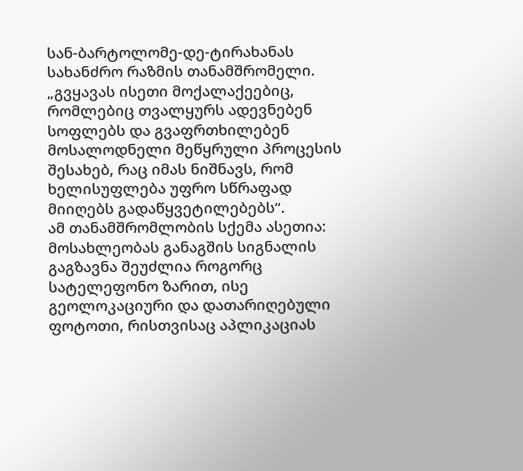სან-ბარტოლომე-დე-ტირახანას სახანძრო რაზმის თანამშრომელი. „გვყავას ისეთი მოქალაქეებიც, რომლებიც თვალყურს ადევნებენ სოფლებს და გვაფრთხილებენ მოსალოდნელი მეწყრული პროცესის შესახებ, რაც იმას ნიშნავს, რომ ხელისუფლება უფრო სწრაფად მიიღებს გადაწყვეტილებებს“.
ამ თანამშრომლობის სქემა ასეთია: მოსახლეობას განაგშის სიგნალის გაგზავნა შეუძლია როგორც სატელეფონო ზარით, ისე გეოლოკაციური და დათარიღებული ფოტოთი, რისთვისაც აპლიკაციას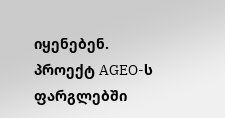იყენებენ. პროექტ AGEO-ს ფარგლებში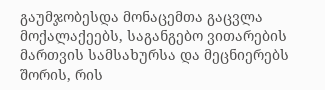გაუმჯობესდა მონაცემთა გაცვლა მოქალაქეებს, საგანგებო ვითარების მართვის სამსახურსა და მეცნიერებს შორის, რის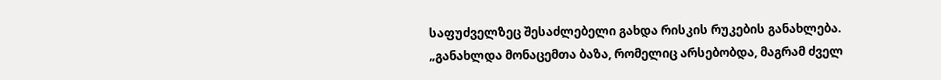საფუძველზეც შესაძლებელი გახდა რისკის რუკების განახლება.
„განახლდა მონაცემთა ბაზა, რომელიც არსებობდა, მაგრამ ძველ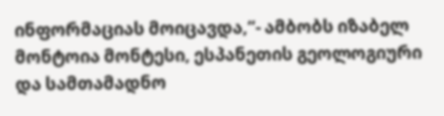ინფორმაციას მოიცავდა,“- ამბობს იზაბელ მონტოია მონტესი, ესპანეთის გეოლოგიური და სამთამადნო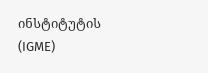ინსტიტუტის (IGME)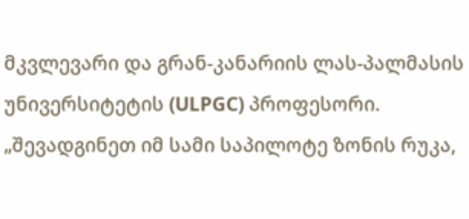მკვლევარი და გრან-კანარიის ლას-პალმასის უნივერსიტეტის (ULPGC) პროფესორი. „შევადგინეთ იმ სამი საპილოტე ზონის რუკა,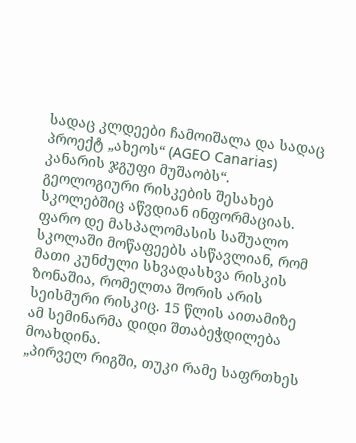სადაც კლდეები ჩამოიშალა და სადაც პროექტ „ახეოს“ (AGEO Canarias) კანარის ჯგუფი მუშაობს“.
გეოლოგიური რისკების შესახებ სკოლებშიც აწვდიან ინფორმაციას. ფარო დე მასპალომასის საშუალო სკოლაში მოწაფეებს ასწავლიან, რომ მათი კუნძული სხვადასხვა რისკის ზონაშია, რომელთა შორის არის სეისმური რისკიც. 15 წლის აითამიზე ამ სემინარმა დიდი შთაბეჭდილება მოახდინა.
„პირველ რიგში, თუკი რამე საფრთხეს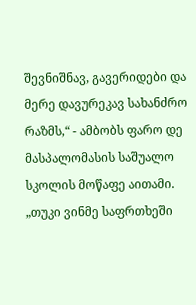შევნიშნავ, გავერიდები და მერე დავურეკავ სახანძრო რაზმს,“ - ამბობს ფარო დე მასპალომასის საშუალო სკოლის მოწაფე აითამი. „თუკი ვინმე საფრთხეში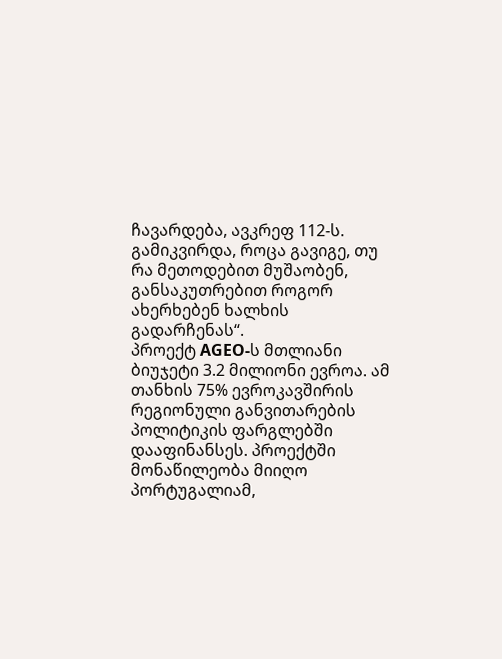ჩავარდება, ავკრეფ 112-ს. გამიკვირდა, როცა გავიგე, თუ რა მეთოდებით მუშაობენ, განსაკუთრებით როგორ ახერხებენ ხალხის გადარჩენას“.
პროექტ AGEO-ს მთლიანი ბიუჯეტი 3.2 მილიონი ევროა. ამ თანხის 75% ევროკავშირის რეგიონული განვითარების პოლიტიკის ფარგლებში დააფინანსეს. პროექტში მონაწილეობა მიიღო პორტუგალიამ,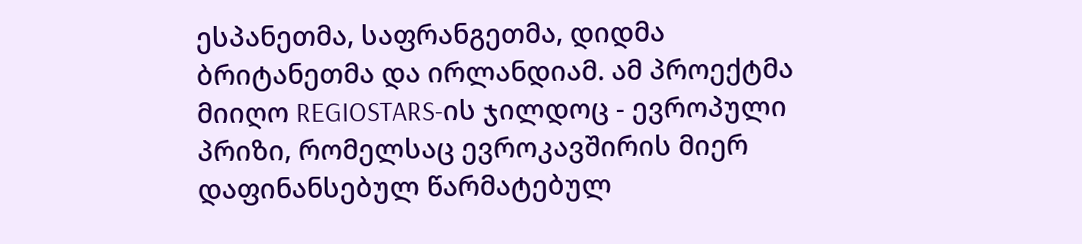ესპანეთმა, საფრანგეთმა, დიდმა ბრიტანეთმა და ირლანდიამ. ამ პროექტმა მიიღო REGIOSTARS-ის ჯილდოც - ევროპული პრიზი, რომელსაც ევროკავშირის მიერ დაფინანსებულ წარმატებულ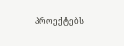პროექტებს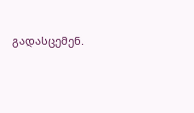გადასცემენ.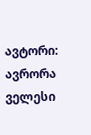ავტორი: ავრორა ველესი